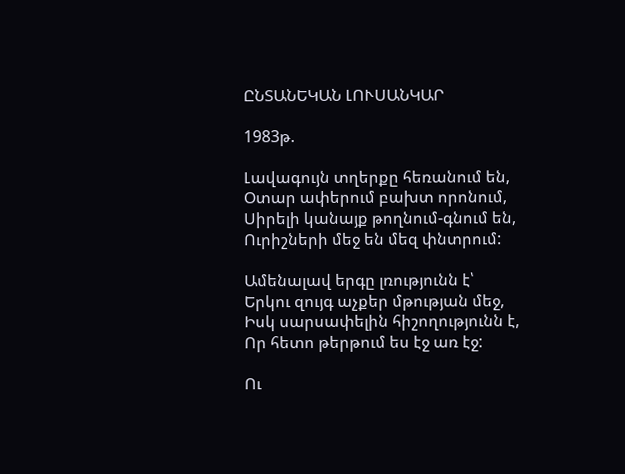ԸՆՏԱՆԵԿԱՆ ԼՈՒՍԱՆԿԱՐ

1983թ.

Լավագույն տղերքը հեռանում են,
Օտար ափերում բախտ որոնում,
Սիրելի կանայք թողնում-գնում են,
Ուրիշների մեջ են մեզ փնտրում:

Ամենալավ երգը լռությունն է՝
Երկու զույգ աչքեր մթության մեջ,
Իսկ սարսափելին հիշողությունն է,
Որ հետո թերթում ես էջ առ էջ:

Ու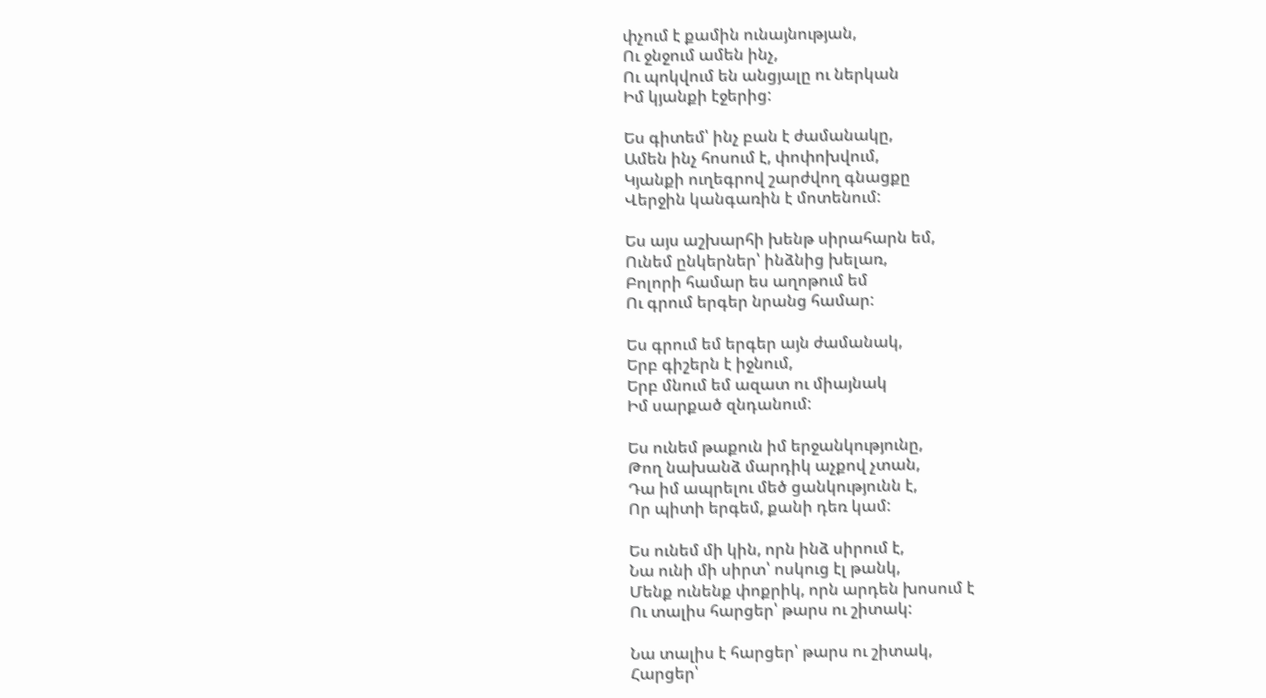փչում է քամին ունայնության,
Ու ջնջում ամեն ինչ,
Ու պոկվում են անցյալը ու ներկան
Իմ կյանքի էջերից:

Ես գիտեմ՝ ինչ բան է ժամանակը,
Ամեն ինչ հոսում է, փոփոխվում,
Կյանքի ուղեգրով շարժվող գնացքը
Վերջին կանգառին է մոտենում:

Ես այս աշխարհի խենթ սիրահարն եմ,
Ունեմ ընկերներ՝ ինձնից խելառ,
Բոլորի համար ես աղոթում եմ
Ու գրում երգեր նրանց համար:

Ես գրում եմ երգեր այն ժամանակ,
Երբ գիշերն է իջնում,
Երբ մնում եմ ազատ ու միայնակ
Իմ սարքած զնդանում:

Ես ունեմ թաքուն իմ երջանկությունը,
Թող նախանձ մարդիկ աչքով չտան,
Դա իմ ապրելու մեծ ցանկությունն է,
Որ պիտի երգեմ, քանի դեռ կամ:

Ես ունեմ մի կին, որն ինձ սիրում է,
Նա ունի մի սիրտ՝ ոսկուց էլ թանկ,
Մենք ունենք փոքրիկ, որն արդեն խոսում է
Ու տալիս հարցեր՝ թարս ու շիտակ:

Նա տալիս է հարցեր՝ թարս ու շիտակ,
Հարցեր՝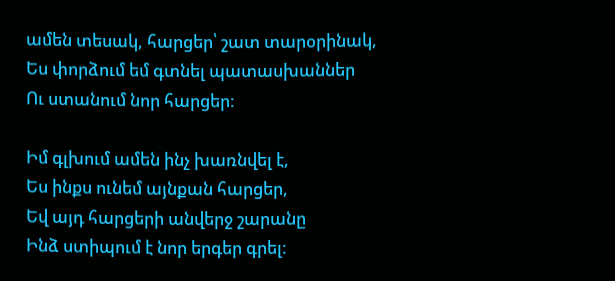ամեն տեսակ, հարցեր՝ շատ տարօրինակ,
Ես փորձում եմ գտնել պատասխաններ
Ու ստանում նոր հարցեր:

Իմ գլխում ամեն ինչ խառնվել է,
Ես ինքս ունեմ այնքան հարցեր,
Եվ այդ հարցերի անվերջ շարանը
Ինձ ստիպում է նոր երգեր գրել: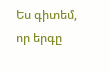Ես գիտեմ, որ երգը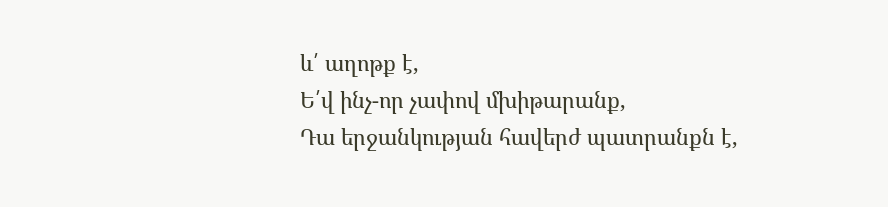և՛ աղոթք է,
Ե՛վ ինչ-որ չափով մխիթարանք,
Դա երջանկության հավերժ պատրանքն է,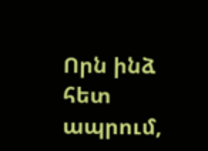Որն ինձ հետ ապրում,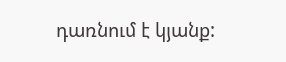դառնում է կյանք: